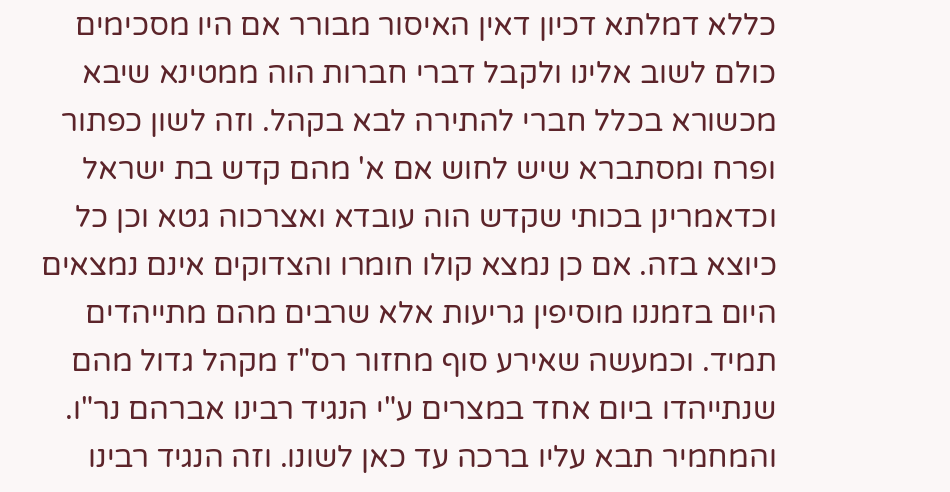כללא דמלתא דכיון דאין האיסור מבורר אם היו מסכימים כולם לשוב אלינו ולקבל דברי חברות הוה ממטינא שיבא מכשורא בכלל חברי להתירה לבא בקהל. וזה לשון כפתור ופרח ומסתברא שיש לחוש אם א' מהם קדש בת ישראל וכדאמרינן בכותי שקדש הוה עובדא ואצרכוה גטא וכן כל כיוצא בזה. אם כן נמצא קולו חומרו והצדוקים אינם נמצאים היום בזמננו מוסיפין גריעות אלא שרבים מהם מתייהדים תמיד. וכמעשה שאירע סוף מחזור רס"ז מקהל גדול מהם שנתייהדו ביום אחד במצרים ע"י הנגיד רבינו אברהם נר"ו. והמחמיר תבא עליו ברכה עד כאן לשונו. וזה הנגיד רבינו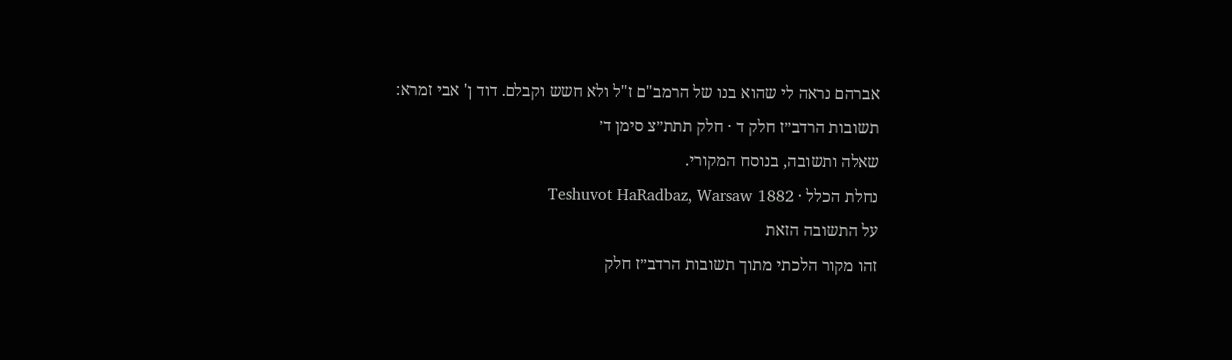אברהם נראה לי שהוא בנו של הרמב"ם ז"ל ולא חשש וקבלם. דוד ן' אבי זמרא:
תשובות הרדב״ז חלק ד · חלק תתת״צ סימן ד׳
שאלה ותשובה, בנוסח המקורי.
נחלת הכלל · Teshuvot HaRadbaz, Warsaw 1882
על התשובה הזאת
זהו מקור הלכתי מתוך תשובות הרדב״ז חלק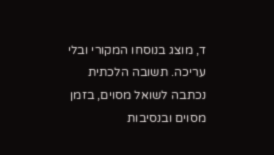ד, מוצג בנוסחו המקורי ובלי עריכה. תשובה הלכתית נכתבה לשואל מסוים, בזמן מסוים ובנסיבות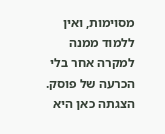מסוימות, ואין ללמוד ממנה למקרה אחר בלי הכרעה של פוסק. הצגתה כאן היא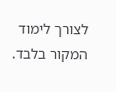לצורך לימוד המקור בלבד.